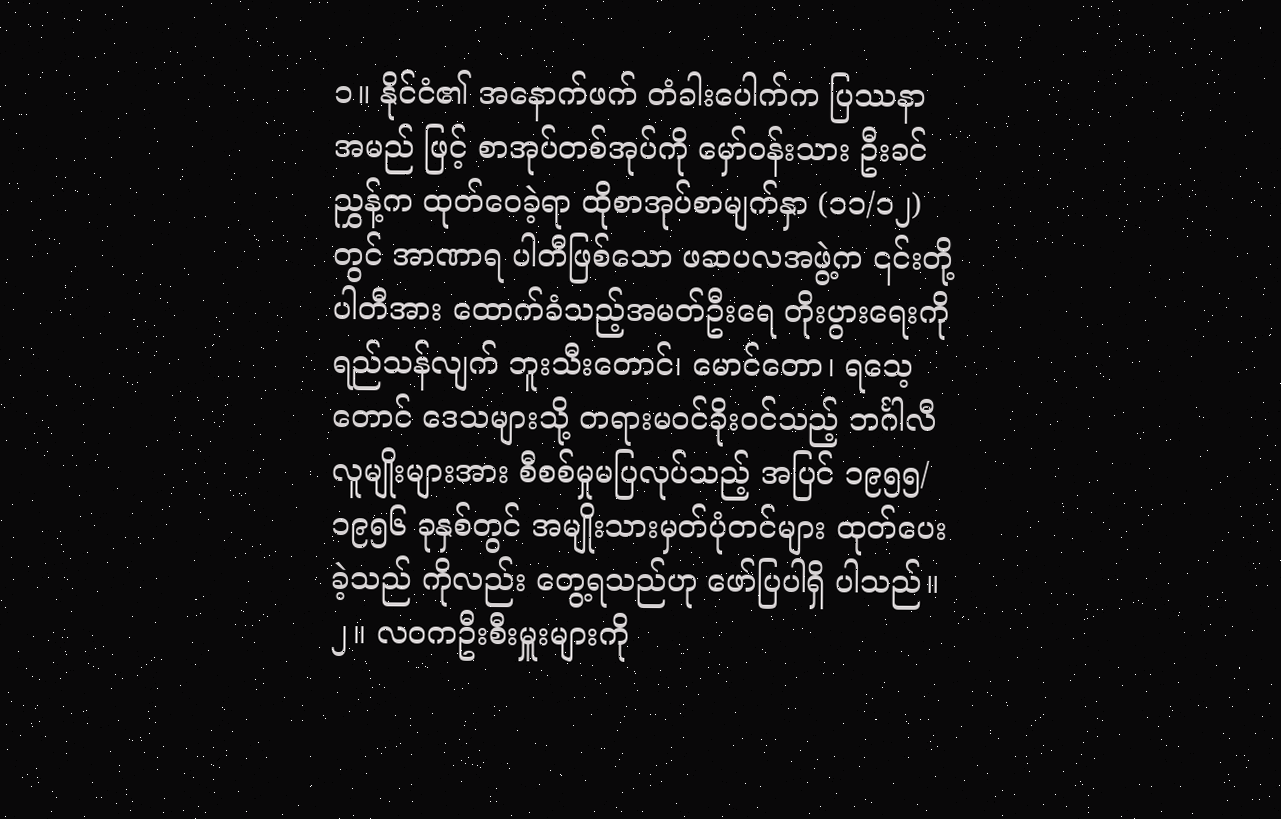၁။ နိုင်ငံ၏ အနောက်ဖက် တံခါးပေါက်က ပြဿနာ အမည် ဖြင့် စာအုပ်တစ်အုပ်ကို မှော်ဝန်းသား ဦးခင်ညွှန့်က ထုတ်ဝေခဲ့ရာ ထိုစာအုပ်စာမျက်နှာ (၁၁/၁၂)တွင် အာဏာရ ပါတီဖြစ်သော ဖဆပလအဖွဲ့က ၎င်းတို့ ပါတီအား ထောက်ခံသည့်အမတ်ဦးရေ တိုးပွားရေးကို ရည်သန်လျက် ဘူးသီးတောင်၊ မောင်တော၊ ရသေ့တောင် ဒေသများသို့ တရားမဝင်ခိုးဝင်သည့် ဘင်္ဂါလီလူမျိုးများအား စီစစ်မှုမပြလုပ်သည့် အပြင် ၁၉၅၅/၁၉၅၆ ခုနှစ်တွင် အမျိုးသားမှတ်ပုံတင်များ ထုတ်ပေးခဲ့သည် ကိုလည်း တွေ့ရသည်ဟု ဖော်ပြပါရှိ ပါသည်။၂။ လဝကဦးစီးမှူးများကို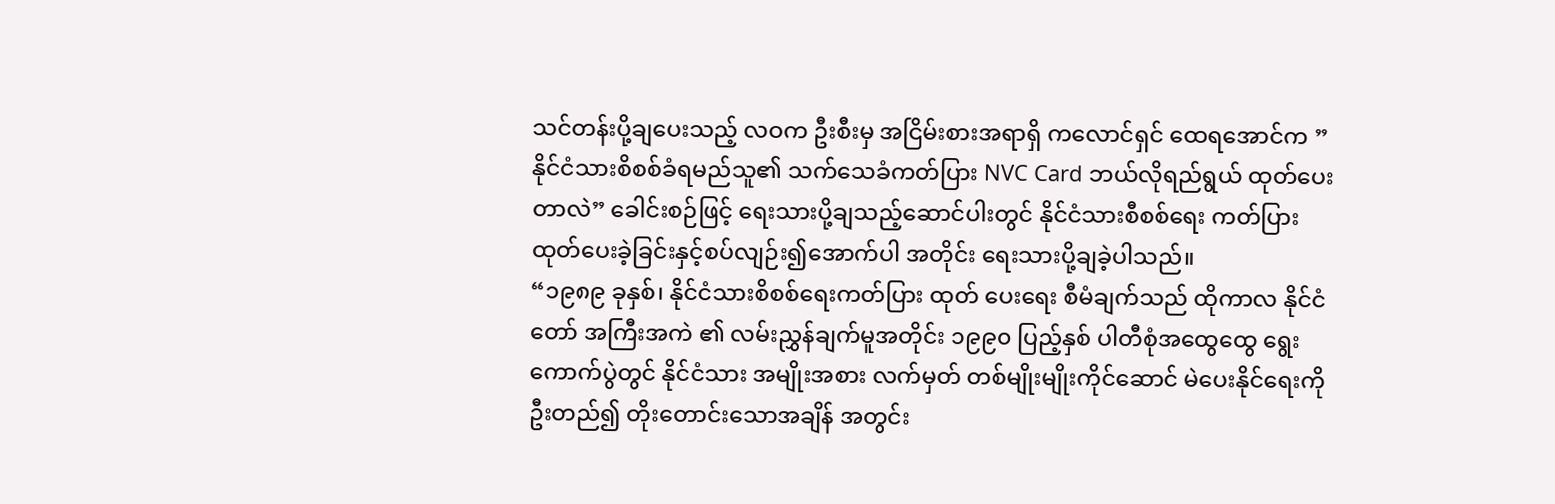သင်တန်းပို့ချပေးသည့် လဝက ဦးစီးမှ အငြိမ်းစားအရာရှိ ကလောင်ရှင် ထေရအောင်က ”နိုင်ငံသားစိစစ်ခံရမည်သူ၏ သက်သေခံကတ်ပြား NVC Card ဘယ်လိုရည်ရွယ် ထုတ်ပေးတာလဲ” ခေါင်းစဉ်ဖြင့် ရေးသားပို့ချသည့်ဆောင်ပါးတွင် နိုင်ငံသားစီစစ်ရေး ကတ်ပြား ထုတ်ပေးခဲ့ခြင်းနှင့်စပ်လျဉ်း၍အောက်ပါ အတိုင်း ရေးသားပို့ချခဲ့ပါသည်။
“၁၉၈၉ ခုနှစ်၊ နိုင်ငံသားစိစစ်ရေးကတ်ပြား ထုတ် ပေးရေး စီမံချက်သည် ထိုကာလ နိုင်ငံတော် အကြီးအကဲ ၏ လမ်းညွှန်ချက်မူအတိုင်း ၁၉၉၀ ပြည့်နှစ် ပါတီစုံအထွေထွေ ရွေးကောက်ပွဲတွင် နိုင်ငံသား အမျိုးအစား လက်မှတ် တစ်မျိုးမျိုးကိုင်ဆောင် မဲပေးနိုင်ရေးကိုဦးတည်၍ တိုးတောင်းသောအချိန် အတွင်း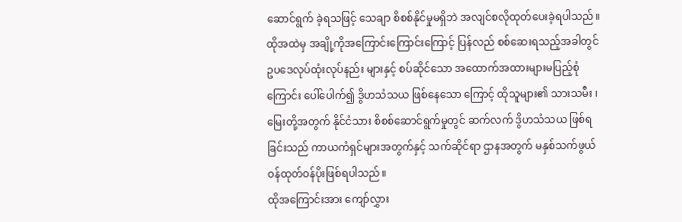ဆောင်ရွက် ခဲ့ရသဖြင့် သေချာ စိစစ်နိုင်မှုမရှိဘဲ အလျင်စလိုထုတ်ပေးခဲ့ရပါသည်။
ထိုအထဲမှ အချို့ကိုအကြောင်းကြောင်းကြောင့် ပြန်လည် စစ်ဆေးရသည့်အခါတွင် ဥပဒေလုပ်ထုံးလုပ်နည်း များနှင့် စပ်ဆိုင်သော အထောက်အထားများမပြည့်စုံကြောင်း ပေါ်ပေါက်၍ ဒွိဟသံသယ ဖြစ်နေသော ကြောင့် ထိုသူများ၏ သားသမီး ၊ မြေးတို့အတွက် နိုင်ငံသား စိစစ်ဆောင်ရွက်မှုတွင် ဆက်လက် ဒွိဟသံသယ ဖြစ်ရခြင်းသည် ကာယကံရှင်များအတွက်နှင့် သက်ဆိုင်ရာ ဌာနအတွက် မနှစ်သက်ဖွယ် ဝန်ထုတ်ဝန်ပိုးဖြစ်ရပါသည်။
ထိုအကြောင်းအား ကျော်လွှား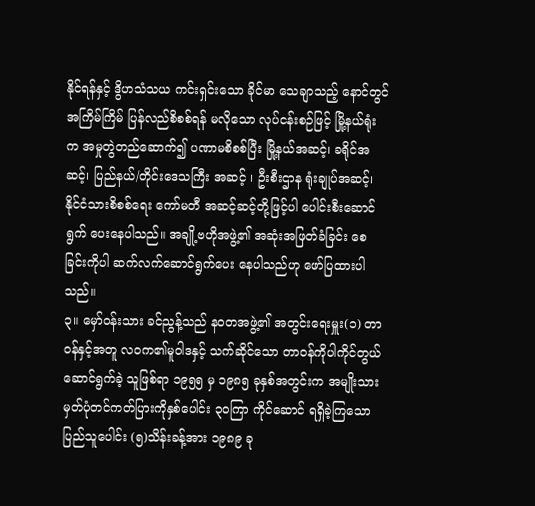နိုင်ရန်နှင့် ဒွိဟသံသယ ကင်းရှင်းသော ခိုင်မာ သေချာသည့် နောင်တွင် အကြိမ်ကြိမ် ပြန်လည်စိစစ်ရန် မလိုသော လုပ်ငန်းစဉ်ဖြင့် မြို့နယ်ရုံးက အမှုတွဲတည်ဆောက်၍ ပဏာမစိစစ်ပြီး မြို့နယ်အဆင့်၊ ခရိုင်အဆင့်၊ ပြည်နယ်/တိုင်းဒေသကြီး အဆင့် ၊ ဦးစီးဌာန ရုံးချုပ်အဆင့်၊ နိုင်ငံသားစိစစ်ရေး ကော်မတီ အဆင့်ဆင့်တို့ဖြင့်ပါ ပေါင်းစီးဆောင်ရွက် ပေးနေပါသည်။ အချို့ဗဟိုအဖွဲ့၏ အဆုံးအဖြတ်ခံခြင်း စေခြင်းကိုပါ ဆက်လက်ဆောင်ရွက်ပေး နေပါသည်ဟု ဖော်ပြထားပါသည်။
၃။ မှော်ဝန်းသား ခင်ညွန့်သည် နဝတအဖွဲ့၏ အတွင်းရေးမှူး(၁) တာဝန်နှင့်အတူ လဝက၏မူဝါဒနှင့် သက်ဆိုင်သော တာဝန်ကိုပါကိုင်တွယ်ဆောင်ရွက်ခဲ့ သူဖြစ်ရာ ၁၉၅၅ မှ ၁၉၈၅ ခုနှစ်အတွင်းက အမျိုးသား မှတ်ပုံတင်ကတ်ပြားကိုနှစ်ပေါင်း ၃၀ကြာ ကိုင်ဆောင် ရရှိခဲ့ကြသောပြည်သူပေါင်း (၅)သိန်းခန့်အား ၁၉၈၉ ခု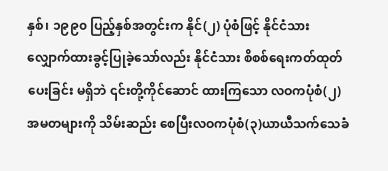နှစ်၊ ၁၉၉၀ ပြည့်နှစ်အတွင်းက နိုင်(၂) ပုံစံဖြင့် နိုင်ငံသားလျှောက်ထားခွင့်ပြုခဲ့သော်လည်း နိုင်ငံသား စိစစ်ရေးကတ်ထုတ်ပေးခြင်း မရှိဘဲ ၎င်းတို့ကိုင်ဆောင် ထားကြသော လဝကပုံစံ(၂) အမတများကို သိမ်းဆည်း စေပြီးလဝကပုံစံ(၃)ယာယီသက်သေခံ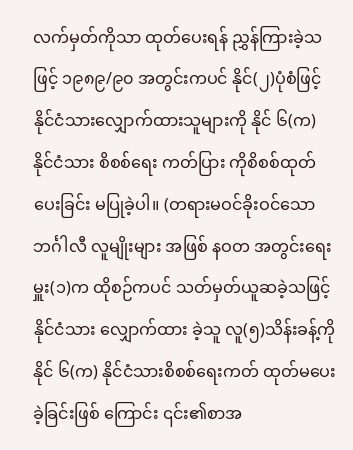လက်မှတ်ကိုသာ ထုတ်ပေးရန် ညွှန်ကြားခဲ့သဖြင့် ၁၉၈၉/၉၀ အတွင်းကပင် နိုင်(၂)ပုံစံဖြင့်နိုင်ငံသားလျှောက်ထားသူများကို နိုင် ၆(က) နိုင်ငံသား စိစစ်ရေး ကတ်ပြား ကိုစိစစ်ထုတ် ပေးခြင်း မပြုခဲ့ပါ။ (တရားမဝင်ခိုးဝင်သောဘင်္ဂါလီ လူမျိုးများ အဖြစ် နဝတ အတွင်းရေးမှူး(၁)က ထိုစဉ်ကပင် သတ်မှတ်ယူဆခဲ့သဖြင့် နိုင်ငံသား လျှောက်ထား ခဲ့သူ လူ(၅)သိန်းခန့်ကို နိုင် ၆(က) နိုင်ငံသားစိစစ်ရေးကတ် ထုတ်မပေးခဲ့ခြင်းဖြစ် ကြောင်း ၎င်း၏စာအ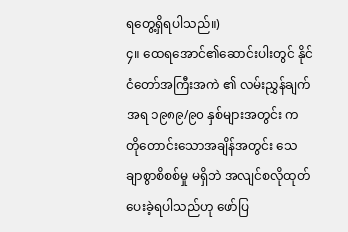ရတွေ့ရှိရပါသည်။)
၄။ ထေရအောင်၏ဆောင်းပါးတွင် နိုင်ငံတော်အကြီးအကဲ ၏ လမ်းညွှန်ချက်အရ ၁၉၈၉/၉၀ နှစ်များအတွင်း က တိုတောင်းသောအချိန်အတွင်း သေချာစွာစိစစ်မှု မရှိဘဲ အလျင်စလိုထုတ်ပေးခဲ့ရပါသည်ဟု ဖော်ပြ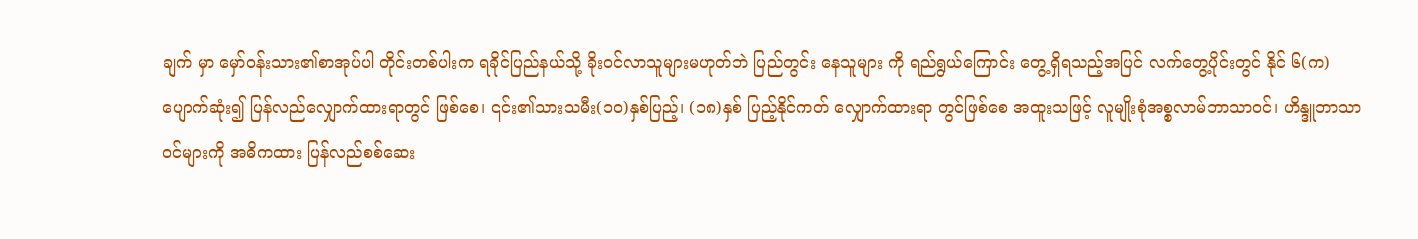ချက် မှာ မှော်ဝန်းသား၏စာအုပ်ပါ တိုင်းတစ်ပါးက ရခိုင်ပြည်နယ်သို့ ခိုးဝင်လာသူများမဟုတ်ဘဲ ပြည်တွင်း နေသူများ ကို ရည်ရွယ်ကြောင်း တွေ့ရှိရသည့်အပြင် လက်တွေ့ပိုင်းတွင် နိုင် ၆(က)ပျောက်ဆုံး၍ ပြန်လည်လျှောက်ထားရာတွင် ဖြစ်စေ၊ ၎င်း၏သားသမီး(၁၀)နှစ်ပြည့်၊ (၁၈)နှစ် ပြည့်နိုင်ကတ် လျှောက်ထားရာ တွင်ဖြစ်စေ အထူးသဖြင့် လူမျိုးစုံအစ္စလာမ်ဘာသာဝင်၊ ဟိန္ဒူဘာသာဝင်များကို အဓိကထား ပြန်လည်စစ်ဆေး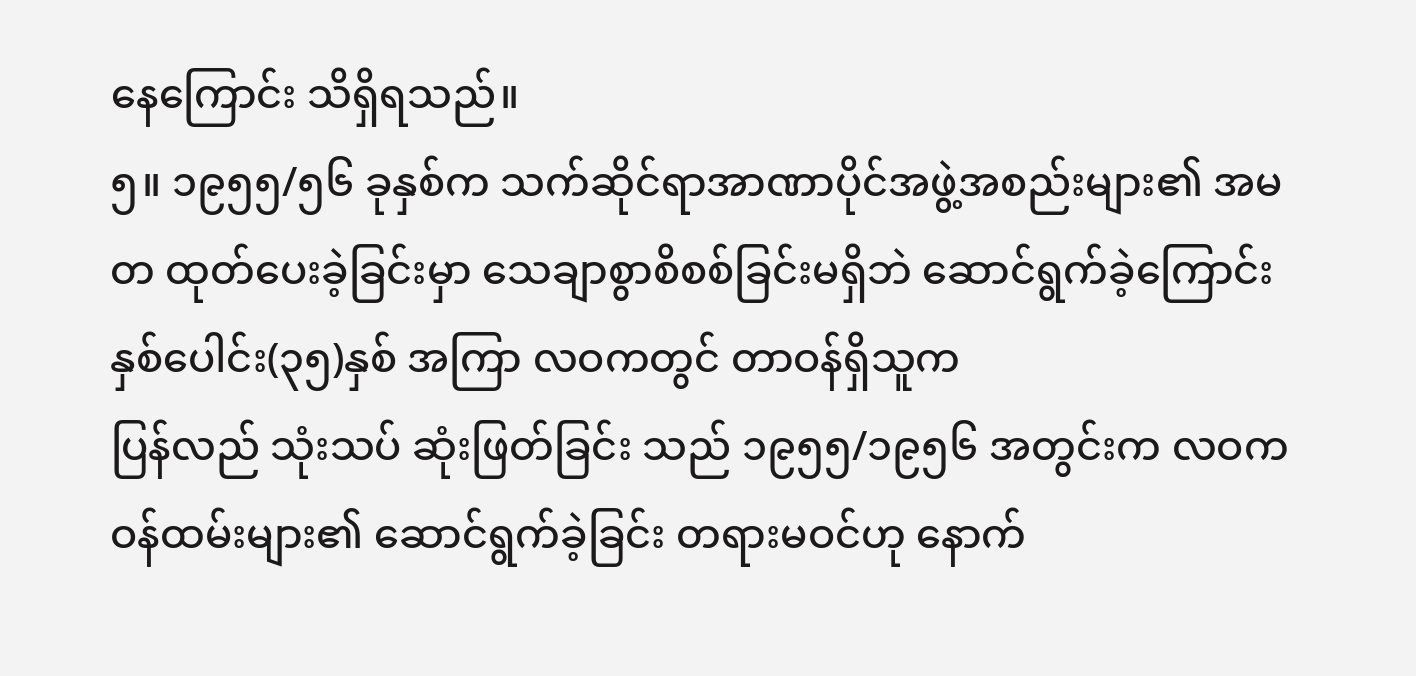နေကြောင်း သိရှိရသည်။
၅။ ၁၉၅၅/၅၆ ခုနှစ်က သက်ဆိုင်ရာအာဏာပိုင်အဖွဲ့အစည်းများ၏ အမတ ထုတ်ပေးခဲ့ခြင်းမှာ သေချာစွာစိစစ်ခြင်းမရှိဘဲ ဆောင်ရွက်ခဲ့ကြောင်း နှစ်ပေါင်း(၃၅)နှစ် အကြာ လဝကတွင် တာဝန်ရှိသူက
ပြန်လည် သုံးသပ် ဆုံးဖြတ်ခြင်း သည် ၁၉၅၅/၁၉၅၆ အတွင်းက လဝကဝန်ထမ်းများ၏ ဆောင်ရွက်ခဲ့ခြင်း တရားမဝင်ဟု နောက်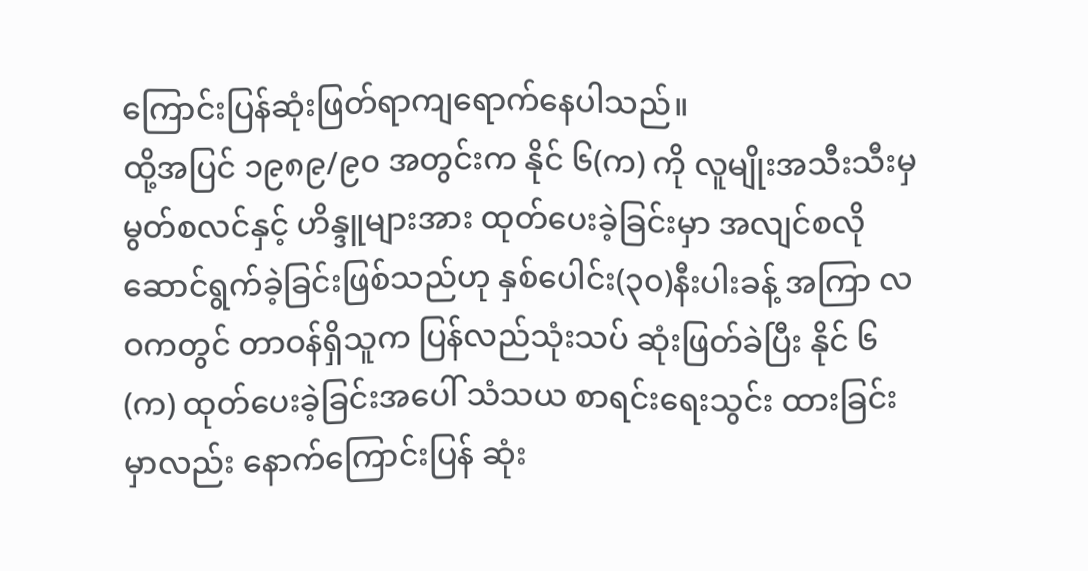ကြောင်းပြန်ဆုံးဖြတ်ရာကျရောက်နေပါသည်။
ထို့အပြင် ၁၉၈၉/၉၀ အတွင်းက နိုင် ၆(က) ကို လူမျိုးအသီးသီးမှ မွတ်စလင်နှင့် ဟိန္ဒူများအား ထုတ်ပေးခဲ့ခြင်းမှာ အလျင်စလိုဆောင်ရွက်ခဲ့ခြင်းဖြစ်သည်ဟု နှစ်ပေါင်း(၃၀)နီးပါးခန့် အကြာ လဝကတွင် တာဝန်ရှိသူက ပြန်လည်သုံးသပ် ဆုံးဖြတ်ခဲပြီး နိုင် ၆(က) ထုတ်ပေးခဲ့ခြင်းအပေါ် သံသယ စာရင်းရေးသွင်း ထားခြင်းမှာလည်း နောက်ကြောင်းပြန် ဆုံး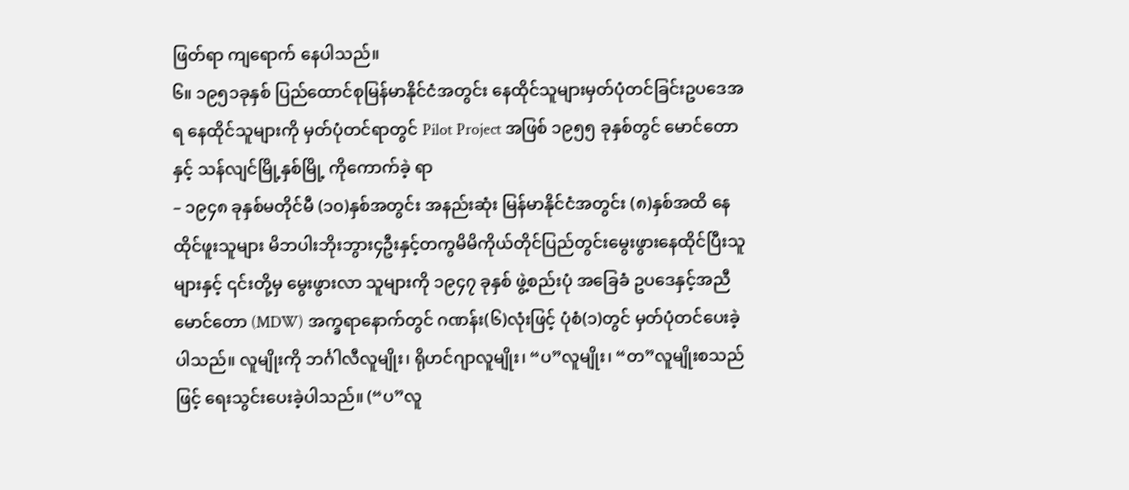ဖြတ်ရာ ကျရောက် နေပါသည်။
၆။ ၁၉၅၁ခုနှစ် ပြည်ထောင်စုမြန်မာနိုင်ငံအတွင်း နေထိုင်သူများမှတ်ပုံတင်ခြင်းဥပဒေအရ နေထိုင်သူများကို မှတ်ပုံတင်ရာတွင် Pilot Project အဖြစ် ၁၉၅၅ ခုနှစ်တွင် မောင်တော နှင့် သန်လျင်မြို့နှစ်မြို့ ကိုကောက်ခဲ့ ရာ
– ၁၉၄၈ ခုနှစ်မတိုင်မီ (၁၀)နှစ်အတွင်း အနည်းဆုံး မြန်မာနိုင်ငံအတွင်း (၈)နှစ်အထိ နေထိုင်ဖူးသူများ မိဘပါးဘိုးဘွား၄ဦးနှင့်တကွမိမိကိုယ်တိုင်ပြည်တွင်းမွေးဖွားနေထိုင်ပြီးသူများနှင့် ၎င်းတို့မှ မွေးဖွားလာ သူများကို ၁၉၄၇ ခုနှစ် ဖွဲ့စည်းပုံ အခြေခံ ဥပဒေနှင့်အညီ မောင်တော (MDW) အက္ခရာနောက်တွင် ဂဏန်း(၆)လုံးဖြင့် ပုံစံ(၁)တွင် မှတ်ပုံတင်ပေးခဲ့ပါသည်။ လူမျိုးကို ဘင်္ဂါလီလူမျိုး၊ ရိုဟင်ဂျာလူမျိုး၊ “ပ”လူမျိုး၊ “တ”လူမျိုးစသည်ဖြင့် ရေးသွင်းပေးခဲ့ပါသည်။ (“ပ”လူ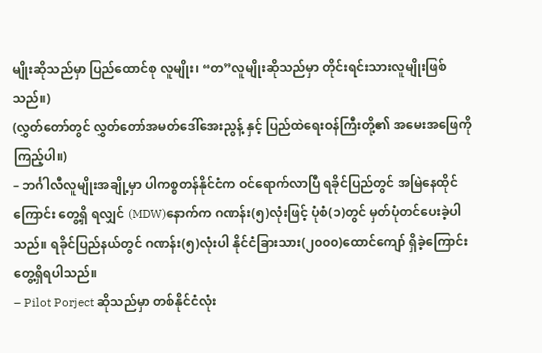မျိုးဆိုသည်မှာ ပြည်ထောင်စု လူမျိုး၊ “တ”လူမျိုးဆိုသည်မှာ တိုင်းရင်းသားလူမျိုးဖြစ်သည်။)
(လွှတ်တော်တွင် လွှတ်တော်အမတ်ဒေါ်အေးညွန့် နှင့် ပြည်ထဲရေးဝန်ကြီးတို့၏ အမေးအဖြေကိုကြည့်ပါ။)
– ဘင်္ဂါလီလူမျိုးအချို့မှာ ပါကစ္စတန်နိုင်ငံက ဝင်ရောက်လာပြီ ရခိုင်ပြည်တွင် အမြဲနေထိုင်ကြောင်း တွေ့ရှိ ရလျှင် (MDW)နောက်က ဂဏန်း(၅)လုံးဖြင့် ပုံစံ(၁)တွင် မှတ်ပုံတင်ပေးခဲ့ပါသည်။ ရခိုင်ပြည်နယ်တွင် ဂဏန်း(၅)လုံးပါ နိုင်ငံခြားသား(၂၀၀၀)ထောင်ကျော် ရှိခဲ့ကြောင်း တွေ့ရှိရပါသည်။
– Pilot Porject ဆိုသည်မှာ တစ်နိုင်ငံလုံး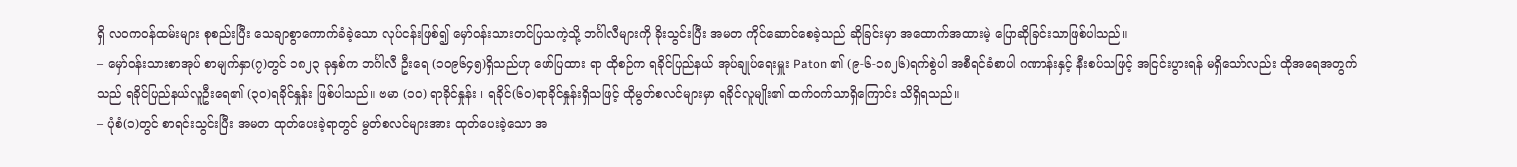ရှိ လဝကဝန်ထမ်းများ စုစည်းပြီး သေချာစွာကောက်ခံခဲ့သော လုပ်ငန်းဖြစ်၍ မှော်ဝန်းသားတင်ပြသကဲ့သို့ ဘင်္ဂါလီများကို ခိုးသွင်းပြီး အမတ ကိုင်ဆောင်စေခဲ့သည် ဆိုခြင်းမှာ အထောက်အထားမဲ့ ပြောဆိုခြင်းသာဖြစ်ပါသည်။
– မှော်ဝန်းသားစာအုပ် စာမျက်နှာ(၇)တွင် ၁၈၂၃ ခုနှစ်က ဘင်္ဂါလီ ဦးရေ (၁၀၉၆၄၅)ရှိသည်ဟု ဖော်ပြထား ရာ ထိုစဉ်က ရခိုင်ပြည်နယ် အုပ်ချုပ်ရေးမှူး Paton ၏ (၉-၆-၁၈၂၆)ရက်စွဲပါ အစီရင်ခံစာပါ ဂဏာန်းနှင့် နီးစပ်သဖြင့် အငြင်းပွားရန် မရှိသော်လည်း ထိုအရေအတွက်သည် ရခိုင်ပြည်နယ်လူဦးရေ၏ (၃၀)ရခိုင်နှုန်း ဖြစ်ပါသည်။ ဗမာ (၁၀) ရာခိုင်နှုန်း ၊ ရခိုင်(၆၀)ရာခိုင်နှုန်းရှိသဖြင့် ထိုမွတ်စလင်များမှာ ရခိုင်လူမျိုး၏ ထက်ဝက်သာရှိကြောင်း သိရှိရသည်။
– ပုံစံ(၁)တွင် စာရင်းသွင်းပြီး အမတ ထုတ်ပေးခဲ့ရာတွင် မွတ်စလင်များအား ထုတ်ပေးခဲ့သော အ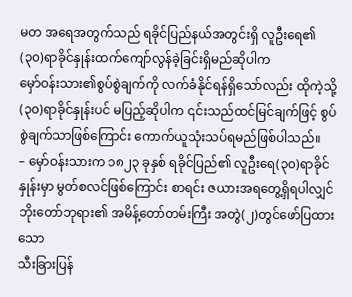မတ အရေအတွက်သည် ရခိုင်ပြည်နယ်အတွင်းရှိ လူဦးရေ၏ (၃၀)ရာခိုင်နှုန်းထက်ကျော်လွန်ခဲ့ခြင်းရှိမည်ဆိုပါက
မှော်ဝန်းသား၏စွပ်စွဲချက်ကို လက်ခံနိုင်ရန်ရှိသော်လည်း ထိုကဲ့သို့ (၃၀)ရာခိုင်နှုန်းပင် မပြည့်ဆိုပါက ၎င်းသည်ထင်မြင်ချက်ဖြင့် စွပ်စွဲချက်သာဖြစ်ကြောင်း ကောက်ယူသုံးသပ်ရမည်ဖြစ်ပါသည်။
– မှော်ဝန်းသားက ၁၈၂၃ ခုနှစ် ရခိုင်ပြည်၏ လူဦးရေ(၃၀)ရာခိုင်နှုန်းမှာ မွတ်စလင်ဖြစ်ကြောင်း စာရင်း ဇယားအရတွေ့ရှိရပါလျှင် ဘိုးတော်ဘုရား၏ အမိန့်တော်တမ်းကြီး အတွဲ(၂)တွင်ဖော်ပြထားသော
သီးခြားပြန်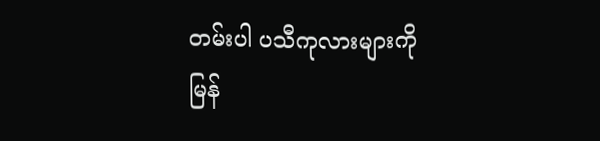တမ်းပါ ပသီကုလားများကို မြန်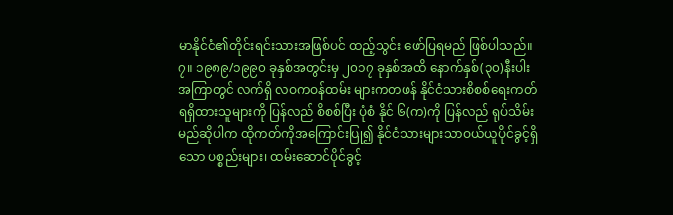မာနိုင်ငံ၏တိုင်းရင်းသားအဖြစ်ပင် ထည့်သွင်း ဖော်ပြရမည် ဖြစ်ပါသည်။
၇။ ၁၉၈၉/၁၉၉၀ ခုနှစ်အတွင်းမှ ၂၀၁၇ ခုနှစ်အထိ နောက်နှစ်(၃၀)နီးပါးအကြာတွင် လက်ရှိ လဝကဝန်ထမ်း များကတဖန် နိုင်ငံသားစိစစ်ရေးကတ်ရရှိထားသူများကို ပြန်လည် စိစစ်ပြီး ပုံစံ နိုင် ၆(က)ကို ပြန်လည် ရုပ်သိမ်းမည်ဆိုပါက ထိုကတ်ကိုအကြောင်းပြု၍ နိုင်ငံသားများသာဝယ်ယူပိုင်ခွင့်ရှိသော ပစ္စည်းများ၊ ထမ်းဆောင်ပိုင်ခွင့်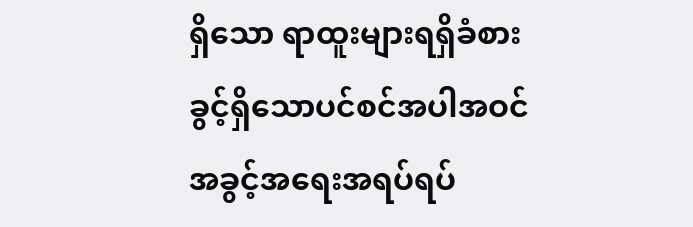ရှိသော ရာထူးများရရှိခံစားခွင့်ရှိသောပင်စင်အပါအဝင် အခွင့်အရေးအရပ်ရပ်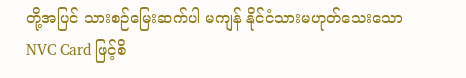တို့အပြင် သားစဉ်မြေးဆက်ပါ မကျန် နိုင်ငံသားမဟုတ်သေးသော NVC Card ဖြင့်စိ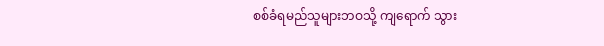စစ်ခံရမည်သူများဘဝသို့ ကျရောက် သွား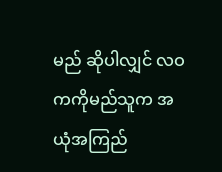မည် ဆိုပါလျှင် လဝကကိုမည်သူက အယုံအကြည်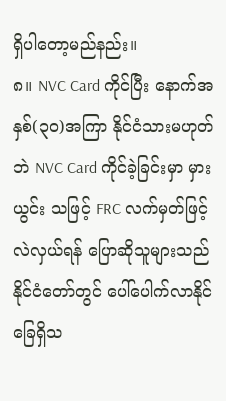ရှိပါတော့မည်နည်း။
၈။ NVC Card ကိုင်ပြီး နောက်အနှစ်(၃၀)အကြာ နိုင်ငံသားမဟုတ်ဘဲ NVC Card ကိုင်ခဲ့ခြင်းမှာ မှားယွင်း သဖြင့် FRC လက်မှတ်ဖြင့် လဲလှယ်ရန် ပြောဆိုသူများသည် နိုင်ငံတော်တွင် ပေါ်ပေါက်လာနိုင်ခြေရှိသ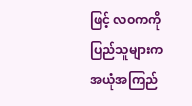ဖြင့် လဝကကို ပြည်သူများက အယုံအကြည်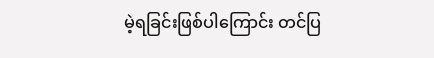မဲ့ရခြင်းဖြစ်ပါကြောင်း တင်ပြ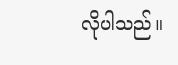လိုပါသည်။